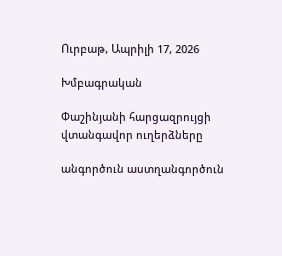Ուրբաթ, Ապրիլի 17, 2026

Խմբագրական

Փաշինյանի հարցազրույցի վտանգավոր ուղերձները

անգործուն աստղանգործուն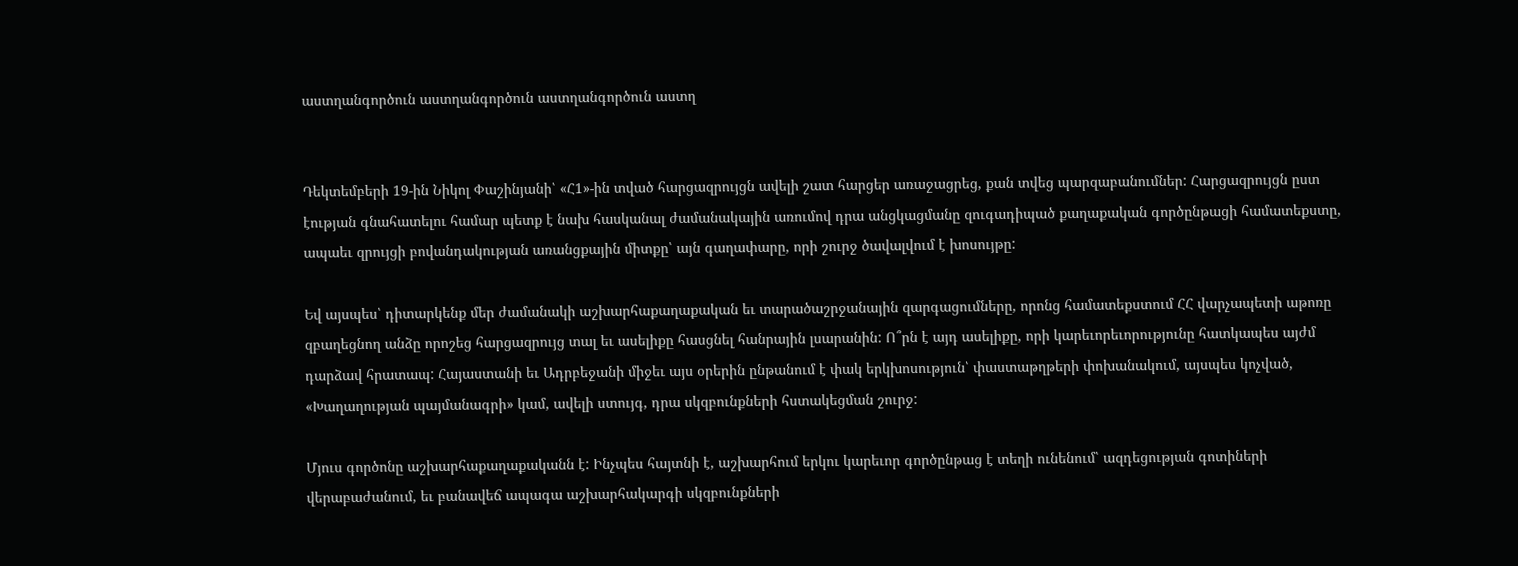աստղանգործուն աստղանգործուն աստղանգործուն աստղ


Դեկտեմբերի 19-ին Նիկոլ Փաշինյանի՝ «Հ1»-ին տված հարցազրույցն ավելի շատ հարցեր առաջացրեց, քան տվեց պարզաբանումներ: Հարցազրույցն ըստ էության գնահատելու համար պետք է նախ հասկանալ ժամանակային առումով դրա անցկացմանը զուգադիպած քաղաքական գործընթացի համատեքստը, ապաեւ զրույցի բովանդակության առանցքային միտքը՝ այն գաղափարը, որի շուրջ ծավալվում է խոսույթը:

Եվ այսպես՝ դիտարկենք մեր ժամանակի աշխարհաքաղաքական եւ տարածաշրջանային զարգացումները, որոնց համատեքստում ՀՀ վարչապետի աթոռը զբաղեցնող անձը որոշեց հարցազրույց տալ եւ ասելիքը հասցնել հանրային լսարանին: Ո՞րն է այդ ասելիքը, որի կարեւորեւորությունը հատկապես այժմ դարձավ հրատապ: Հայաստանի եւ Ադրբեջանի միջեւ այս օրերին ընթանում է փակ երկխոսություն՝ փաստաթղթերի փոխանակում, այսպես կոչված, «Խաղաղության պայմանագրի» կամ, ավելի ստույգ, դրա սկզբունքների հստակեցման շուրջ:

Մյուս գործոնը աշխարհաքաղաքականն է: Ինչպես հայտնի է, աշխարհում երկու կարեւոր գործընթաց է տեղի ունենում՝ ազդեցության գոտիների վերաբաժանում, եւ բանավեճ ապագա աշխարհակարգի սկզբունքների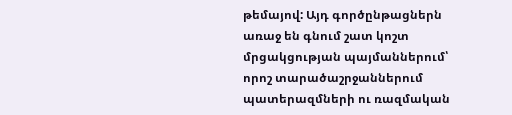թեմայով: Այդ գործընթացներն առաջ են գնում շատ կոշտ մրցակցության պայմաններում՝ որոշ տարածաշրջաններում պատերազմների ու ռազմական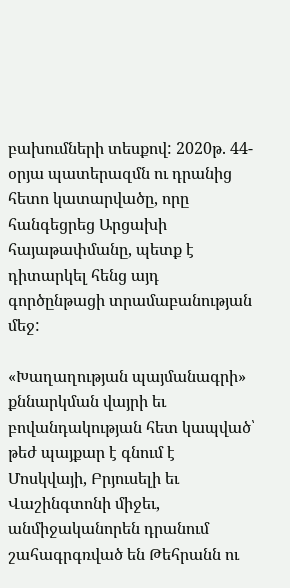բախումների տեսքով: 2020թ. 44-օրյա պատերազմն ու դրանից հետո կատարվածը, որը հանգեցրեց Արցախի հայաթափմանը, պետք է դիտարկել հենց այդ գործընթացի տրամաբանության մեջ:

«Խաղաղության պայմանագրի» քննարկման վայրի եւ բովանդակության հետ կապված՝ թեժ պայքար է գնում է Մոսկվայի, Բրյուսելի եւ Վաշինգտոնի միջեւ, անմիջականորեն դրանում շահագրգռված են Թեհրանն ու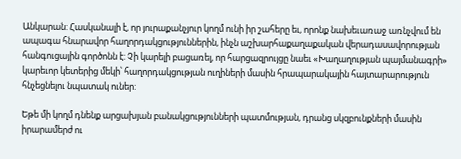Անկարան: Հասկանալի է, որ յուրաքանչյուր կողմ ունի իր շահերը եւ, որոնք նախեւառաջ առնչվում են ապագա հնարավոր հաղորդակցություններին, ինչն աշխարհաքաղաքական վերադասավորության հանգուցային գործոնն է: Չի կարելի բացառել, որ հարցազրույցը նաեւ «Խաղաղության պայմանագրի» կարեւոր կետերից մեկի՝ հաղորդակցության ուղիների մասին հրապարակային հայտարարություն հնչեցնելու նպատակ ուներ:

Եթե մի կողմ դնենք արցախյան բանակցությունների պատմության, դրանց սկզբունքների մասին իրարամերժ ու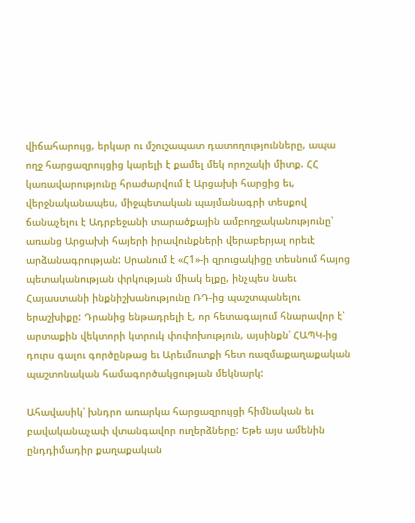վիճահարույց, երկար ու մշուշապատ դատողությունները, ապա ողջ հարցազրույցից կարելի է քամել մեկ որոշակի միտք. ՀՀ կառավարությունը հրաժարվում է Արցախի հարցից եւ, վերջնականապես, միջպետական պայմանագրի տեսքով ճանաչելու է Ադրբեջանի տարածքային ամբողջականությունը՝ առանց Արցախի հայերի իրավունքների վերաբերյալ որեւէ արձանագրության: Սրանում է «Հ1»-ի զրուցակիցը տեսնում հայոց պետականության փրկության միակ ելքը, ինչպես նաեւ Հայաստանի ինքնիշխանությունը ՌԴ-ից պաշտպանելու երաշխիքը: Դրանից ենթադրելի է, որ հետագայում հնարավոր է՝ արտաքին վեկտորի կտրուկ փոփոխություն, այսինքն՝ ՀԱՊԿ-ից դուրս գալու գործընթաց եւ Արեւմուտքի հետ ռազմաքաղաքական պաշտոնական համագործակցության մեկնարկ:

Ահավասիկ՝ խնդրո առարկա հարցազրույցի հիմնական եւ բավականաչափ վտանգավոր ուղերձները: Եթե այս ամենին ընդդիմադիր քաղաքական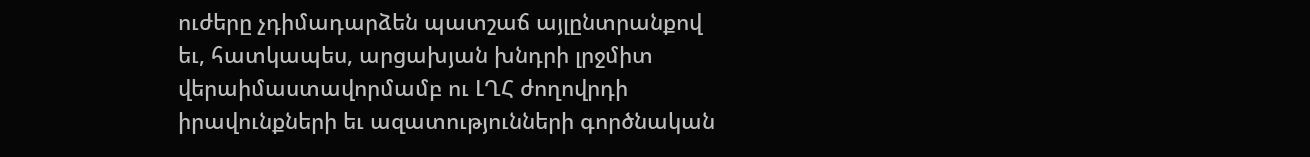ուժերը չդիմադարձեն պատշաճ այլընտրանքով եւ, հատկապես, արցախյան խնդրի լրջմիտ վերաիմաստավորմամբ ու ԼՂՀ ժողովրդի իրավունքների եւ ազատությունների գործնական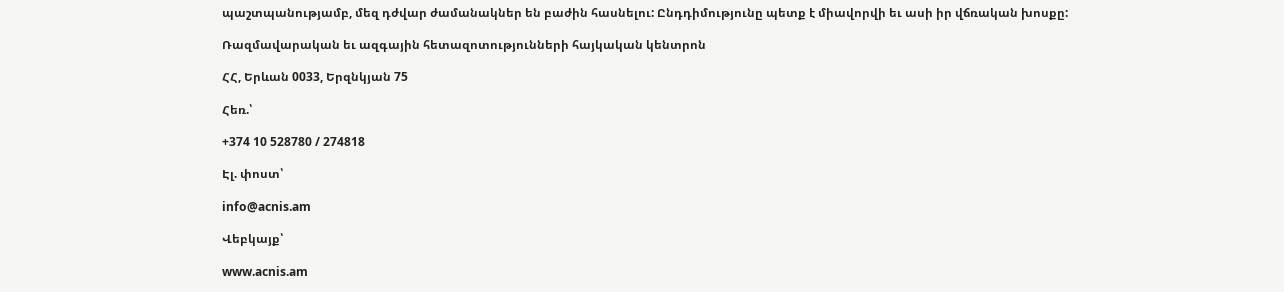պաշտպանությամբ, մեզ դժվար ժամանակներ են բաժին հասնելու: Ընդդիմությունը պետք է միավորվի եւ ասի իր վճռական խոսքը:

Ռազմավարական եւ ազգային հետազոտությունների հայկական կենտրոն

ՀՀ, Երևան 0033, Երզնկյան 75

Հեռ.՝

+374 10 528780 / 274818

Էլ. փոստ՝

info@acnis.am

Վեբկայք՝

www.acnis.am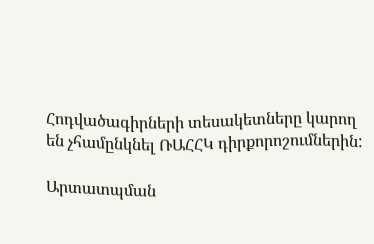Հոդվածագիրների տեսակետները կարող են չհամընկնել ՌԱՀՀԿ դիրքորոշումներին:

Արտատպման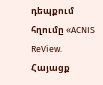դեպքում հղումը «ACNIS ReView. Հայացք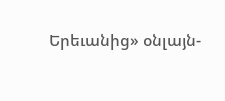Երեւանից» օնլայն-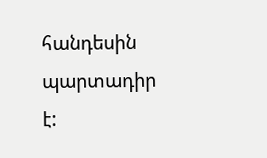հանդեսին պարտադիր է: